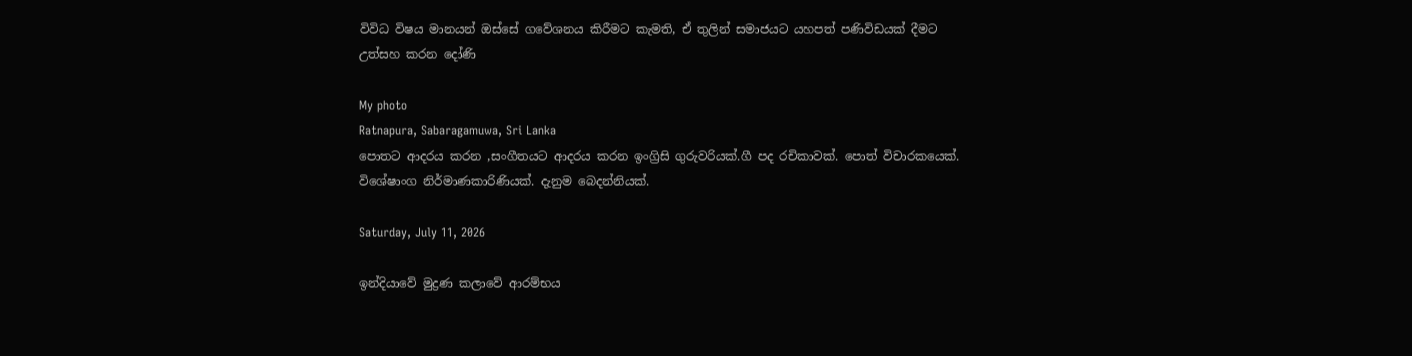විවිධ විෂය මානයන් ඔස්සේ ගවේශනය කිරීමට කැමති, ඒ තුලින් සමාජයට යහපත් පණිවිඩයක් දීමට උත්සහ කරන දෝණි

My photo
Ratnapura, Sabaragamuwa, Sri Lanka
පොතට ආදරය කරන ,සංගීතයට ආදරය කරන ඉංග්‍රිසි ගුරුවරියක්.ගී පද රචිකාවක්. පොත් විචාරකයෙක්. විශේෂාංග නිර්මාණකාරිණියක්. දැනුම බෙදන්නියක්.

Saturday, July 11, 2026

ඉන්දියාවේ මුද්‍රණ කලාවේ ආරම්භය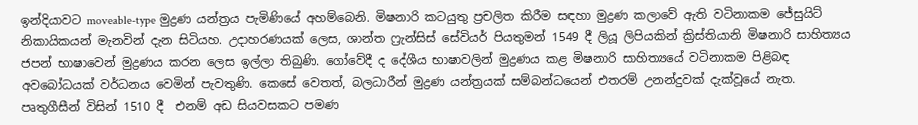ඉන්දියාවට moveable-type මුද්‍රණ යන්ත්‍රය පැමිණියේ අහම්බෙනි. මිෂනාරි කටයුතු ප්‍රචලිත කිරීම සඳහා මුද්‍රණ කලාවේ ඇති වටිනාකම ජේසුයිට් නිකායිකයන් මැනවින් දැන සිටියහ. උදාහරණයක් ලෙස, ශාන්ත ෆ්‍රැන්සිස් සේවියර් පියතුමන් 1549 දී ලියූ ලිපියකින් ක්‍රිස්තියානි මිෂනාරි සාහිත්‍යය ජපන් භාෂාවෙන් මුද්‍රණය කරන ලෙස ඉල්ලා තිබුණි. ගෝවේදී ද දේශීය භාෂාවලින් මුද්‍රණය කළ මිෂනාරි සාහිත්‍යයේ වටිනාකම පිළිබඳ අවබෝධයක් වර්ධනය වෙමින් පැවතුණි. කෙසේ වෙතත්, බලධාරීන් මුද්‍රණ යන්ත්‍රයක් සම්බන්ධයෙන් එතරම් උනන්දුවක් දැක්වූයේ නැත. පෘතුගීසීන් විසින් 1510 දී  එනම් අඩ සියවසකට පමණ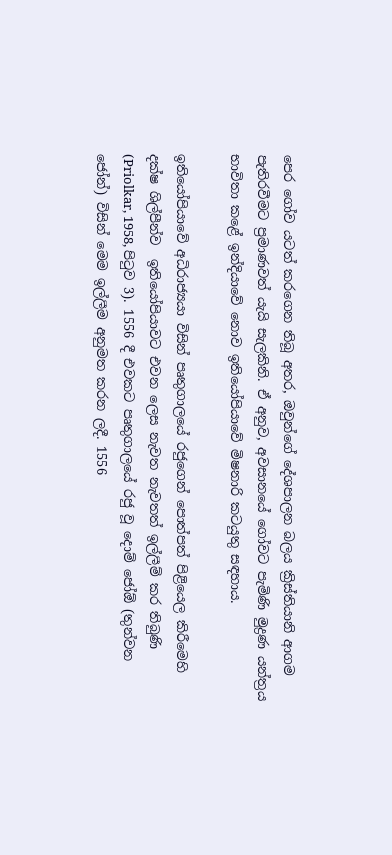පෙර ගෝව යටත් කරගෙන තිබූ අතර, ඔවුන්ගේ දේශපාලන බලය ක්‍රිස්තියානි ආගම පැතිරවීමට ප්‍රමාණවත් යැයි සැලකිනි. ඒ අනුව, අවසානයේ ගෝවට පැමිණි මුද්‍රණ යන්ත්‍රය භාවිතා කළේ ඉන්දියාවේ නොව ඉතියෝපියාවේ මිෂනාරි කටයුතු සඳහාය.

ඉතියෝපියාවේ අධිරාජ්‍යයා විසින් පෘතුගාලයේ රජුගෙන් පොත්පත් පිළියෙල කිරීමෙහි දක්ෂ ශිල්පීන්ව  ඉතියෝපියාවට එවන ලෙස නැවත නැවතත් ඉල්ලීම් කර තිබුණි (Priolkar, 1958, පිටුව 3). 1556 දී එවකට පෘතුගාලයේ රජු වූ දොම් ජෝඕ (තුන්වන ජෝන්) විසින් මෙම ඉල්ලීම අනුමත කරන ලදී. 1556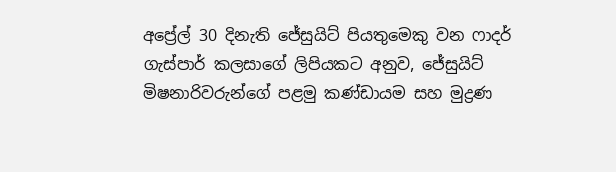අප්‍රේල් 30 දිනැති ජේසුයිට් පියතුමෙකු වන ෆාදර් ගැස්පාර් කලසාගේ ලිපියකට අනුව, ජේසුයිට් මිෂනාරිවරුන්ගේ පළමු කණ්ඩායම සහ මුද්‍රණ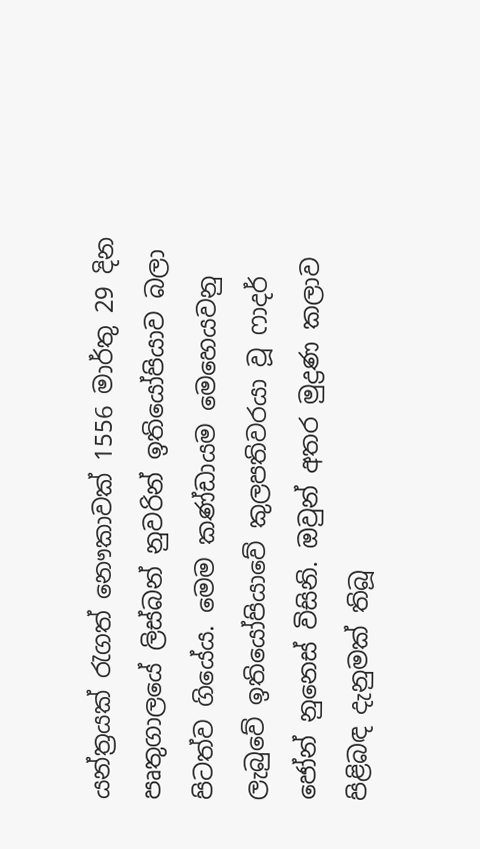යන්ත්‍රයක් රැගත් නෞකාවක් 1556 මාර්තු 29 දින පෘතුගාලයේ ලිස්බන් නුවරින් ඉතියෝපියාව බලා පිටත්ව ගියේය. මෙම කණ්ඩායම මෙහෙයවනු ලැබුවේ ඉතියෝපියාවේ කුලපතිවරයා වූ ෆාදර් ජෝන් නුනෙස් විසිනි. ඔවුන් අතර මුද්‍රණ කලාව පිළිබඳ දැනුමක් තිබූ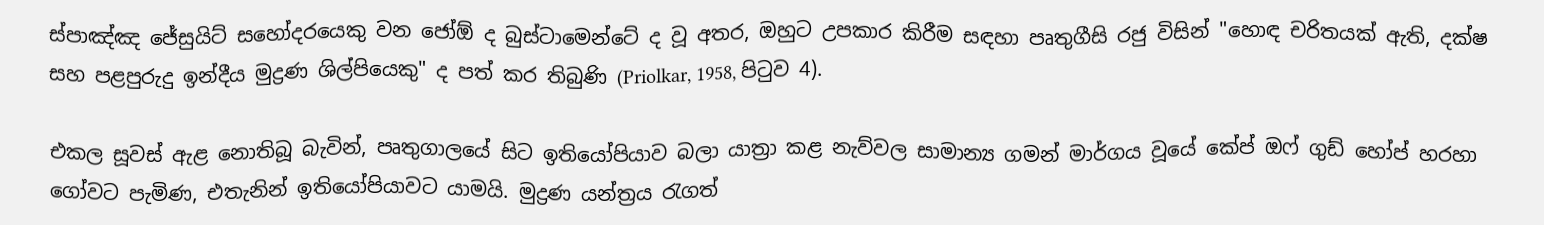ස්පාඤ්ඤ ජේසුයිට් සහෝදරයෙකු වන ජෝඕ ද බුස්ටාමෙන්ටේ ද වූ අතර, ඔහුට උපකාර කිරීම සඳහා පෘතුගීසි රජු විසින් "හොඳ චරිතයක් ඇති, දක්ෂ සහ පළපුරුදු ඉන්දීය මුද්‍රණ ශිල්පියෙකු" ද පත් කර තිබුණි (Priolkar, 1958, පිටුව 4).

එකල සූවස් ඇළ නොතිබූ බැවින්, පෘතුගාලයේ සිට ඉතියෝපියාව බලා යාත්‍රා කළ නැව්වල සාමාන්‍ය ගමන් මාර්ගය වූයේ කේප් ඔෆ් ගුඩ් හෝප් හරහා ගෝවට පැමිණ, එතැනින් ඉතියෝපියාවට යාමයි. මුද්‍රණ යන්ත්‍රය රැගත්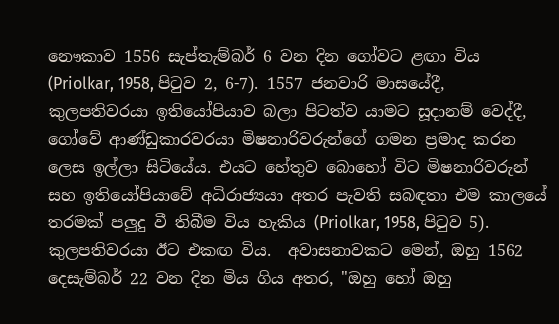නෞකාව 1556 සැප්තැම්බර් 6 වන දින ගෝවට ළඟා විය (Priolkar, 1958, පිටුව 2, 6-7). 1557 ජනවාරි මාසයේදී, කුලපතිවරයා ඉතියෝපියාව බලා පිටත්ව යාමට සූදානම් වෙද්දී, ගෝවේ ආණ්ඩුකාරවරයා මිෂනාරිවරුන්ගේ ගමන ප්‍රමාද කරන ලෙස ඉල්ලා සිටියේය. එයට හේතුව බොහෝ විට මිෂනාරිවරුන් සහ ඉතියෝපියාවේ අධිරාජ්‍යයා අතර පැවති සබඳතා එම කාලයේ තරමක් පලුදු වී තිබීම විය හැකිය (Priolkar, 1958, පිටුව 5). කුලපතිවරයා ඊට එකඟ විය.  අවාසනාවකට මෙන්, ඔහු 1562 දෙසැම්බර් 22 වන දින මිය ගිය අතර, "ඔහු හෝ ඔහු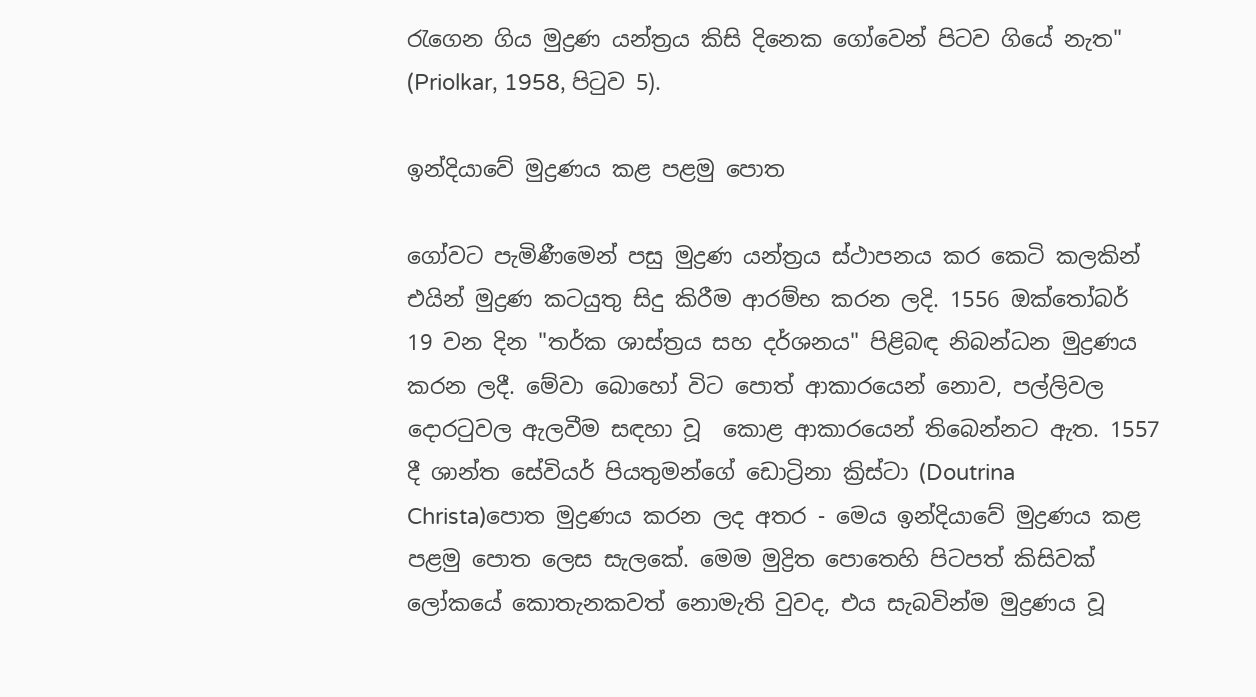රැගෙන ගිය මුද්‍රණ යන්ත්‍රය කිසි දිනෙක ගෝවෙන් පිටව ගියේ නැත" (Priolkar, 1958, පිටුව 5).

ඉන්දියාවේ මුද්‍රණය කළ පළමු පොත

ගෝවට පැමිණීමෙන් පසු මුද්‍රණ යන්ත්‍රය ස්ථාපනය කර කෙටි කලකින් එයින් මුද්‍රණ කටයුතු සිදු කිරීම ආරම්භ කරන ලදි. 1556 ඔක්තෝබර් 19 වන දින "තර්ක ශාස්ත්‍රය සහ දර්ශනය" පිළිබඳ නිබන්ධන මුද්‍රණය කරන ලදී. මේවා බොහෝ විට පොත් ආකාරයෙන් නොව, පල්ලිවල දොරටුවල ඇලවීම සඳහා වූ  කොළ ආකාරයෙන් තිබෙන්නට ඇත. 1557 දී ශාන්ත සේවියර් පියතුමන්ගේ ඩොට්‍රිනා ක්‍රිස්ටා (Doutrina Christa)පොත මුද්‍රණය කරන ලද අතර - මෙය ඉන්දියාවේ මුද්‍රණය කළ පළමු පොත ලෙස සැලකේ. මෙම මුද්‍රිත පොතෙහි පිටපත් කිසිවක් ලෝකයේ කොතැනකවත් නොමැති වුවද, එය සැබවින්ම මුද්‍රණය වූ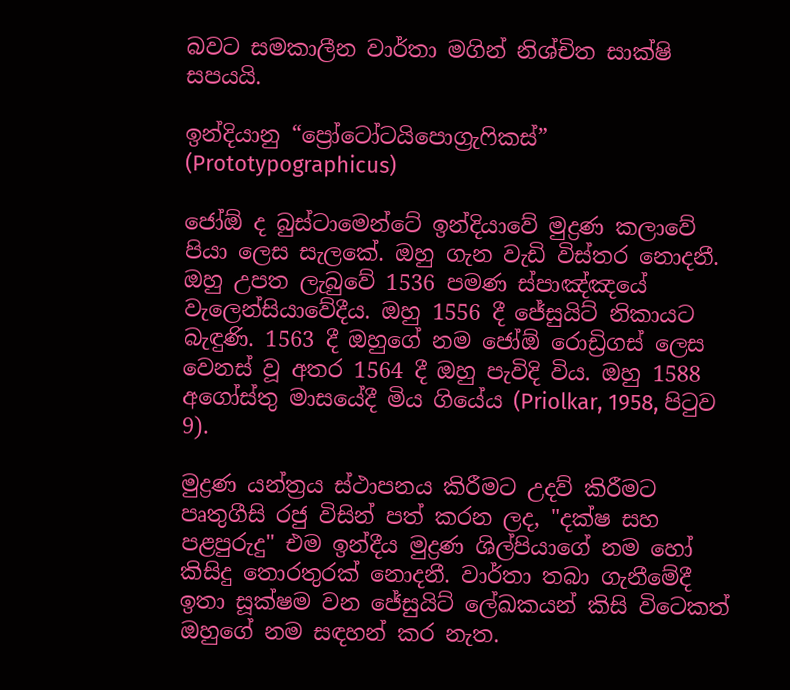බවට සමකාලීන වාර්තා මගින් නිශ්චිත සාක්ෂි සපයයි.

ඉන්දියානු “ප්‍රෝටෝටයිපොග්‍රැෆිකස්” (Prototypographicus)

ජෝඕ ද බුස්ටාමෙන්ටේ ඉන්දියාවේ මුද්‍රණ කලාවේ පියා ලෙස සැලකේ. ඔහු ගැන වැඩි විස්තර නොදනී. ඔහු උපත ලැබුවේ 1536 පමණ ස්පාඤ්ඤයේ වැලෙන්සියාවේදීය. ඔහු 1556 දී ජේසුයිට් නිකායට බැඳුණි. 1563 දී ඔහුගේ නම ජෝඕ රොඩ්‍රිගස් ලෙස වෙනස් වූ අතර 1564 දී ඔහු පැවිදි විය. ඔහු 1588 අගෝස්තු මාසයේදී මිය ගියේය (Priolkar, 1958, පිටුව 9).

මුද්‍රණ යන්ත්‍රය ස්ථාපනය කිරීමට උදව් කිරීමට පෘතුගීසි රජු විසින් පත් කරන ලද, "දක්ෂ සහ පළපුරුදු" එම ඉන්දීය මුද්‍රණ ශිල්පියාගේ නම හෝ කිසිදු තොරතුරක් නොදනී. වාර්තා තබා ගැනීමේදී ඉතා සූක්ෂම වන ජේසුයිට් ලේඛකයන් කිසි විටෙකත් ඔහුගේ නම සඳහන් කර නැත.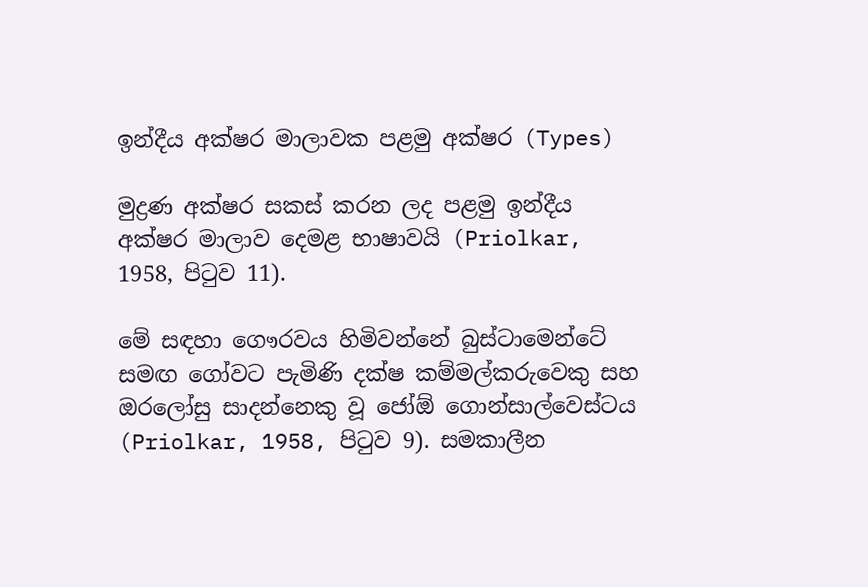ඉන්දීය අක්ෂර මාලාවක පළමු අක්ෂර (Types)

මුද්‍රණ අක්ෂර සකස් කරන ලද පළමු ඉන්දීය අක්ෂර මාලාව දෙමළ භාෂාවයි (Priolkar, 1958, පිටුව 11).

මේ සඳහා ගෞරවය හිමිවන්නේ බුස්ටාමෙන්ටේ සමඟ ගෝවට පැමිණි දක්ෂ කම්මල්කරුවෙකු සහ ඔරලෝසු සාදන්නෙකු වූ ජෝඕ ගොන්සාල්වෙස්ටය (Priolkar, 1958, පිටුව 9). සමකාලීන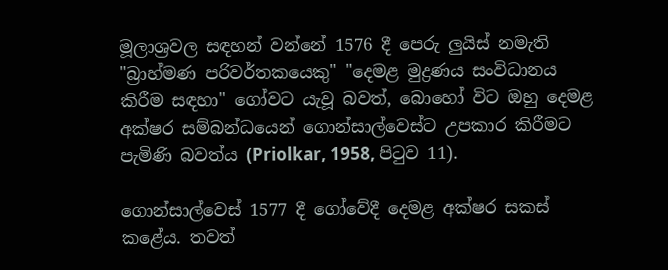මූලාශ්‍රවල සඳහන් වන්නේ 1576 දී පෙරු ලුයිස් නමැති "බ්‍රාහ්මණ පරිවර්තකයෙකු" "දෙමළ මුද්‍රණය සංවිධානය කිරීම සඳහා" ගෝවට යැවූ බවත්, බොහෝ විට ඔහු දෙමළ අක්ෂර සම්බන්ධයෙන් ගොන්සාල්වෙස්ට උපකාර කිරීමට පැමිණි බවත්ය (Priolkar, 1958, පිටුව 11).

ගොන්සාල්වෙස් 1577 දී ගෝවේදී දෙමළ අක්ෂර සකස් කළේය. තවත්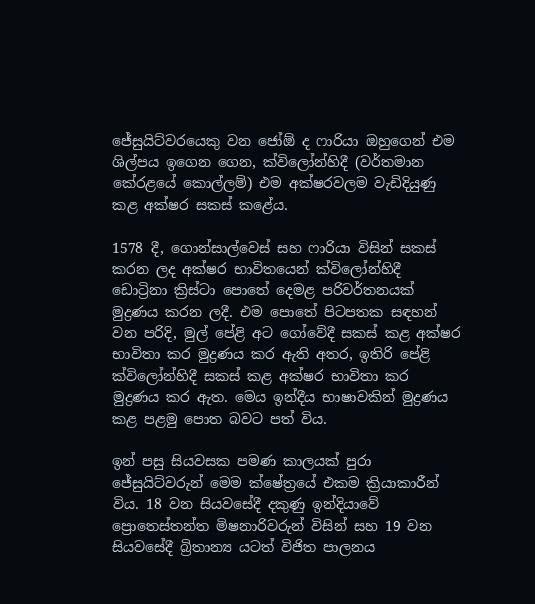ජේසුයිට්වරයෙකු වන ජෝඕ ද ෆාරියා ඔහුගෙන් එම ශිල්පය ඉගෙන ගෙන, ක්විලෝන්හිදී (වර්තමාන කේරළයේ කොල්ලම්) එම අක්ෂරවලම වැඩිදියුණු කළ අක්ෂර සකස් කළේය.

1578 දී, ගොන්සාල්වෙස් සහ ෆාරියා විසින් සකස් කරන ලද අක්ෂර භාවිතයෙන් ක්විලෝන්හිදී ඩොට්‍රිනා ක්‍රිස්ටා පොතේ දෙමළ පරිවර්තනයක් මුද්‍රණය කරන ලදී. එම පොතේ පිටපතක සඳහන් වන පරිදි, මුල් පේළි අට ගෝවේදී සකස් කළ අක්ෂර භාවිතා කර මුද්‍රණය කර ඇති අතර, ඉතිරි පේළි ක්විලෝන්හිදී සකස් කළ අක්ෂර භාවිතා කර මුද්‍රණය කර ඇත. මෙය ඉන්දීය භාෂාවකින් මුද්‍රණය කළ පළමු පොත බවට පත් විය.

ඉන් පසු සියවසක පමණ කාලයක් පුරා ජේසුයිට්වරුන් මෙම ක්ෂේත්‍රයේ එකම ක්‍රියාකාරීන් විය. 18 වන සියවසේදී දකුණු ඉන්දියාවේ ප්‍රොතෙස්තන්ත මිෂනාරිවරුන් විසින් සහ 19 වන සියවසේදී බ්‍රිතාන්‍ය යටත් විජිත පාලනය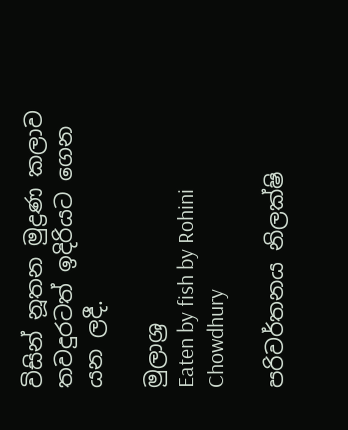විසින් නූතන මුද්‍රණ කලාව තවදුරටත් ඉදිරියට ගෙන යන ලදී.

මුලාශ්‍ර
Eaten by fish by Rohini  Chowdhury

පරිවර්තනය නිලක්ෂි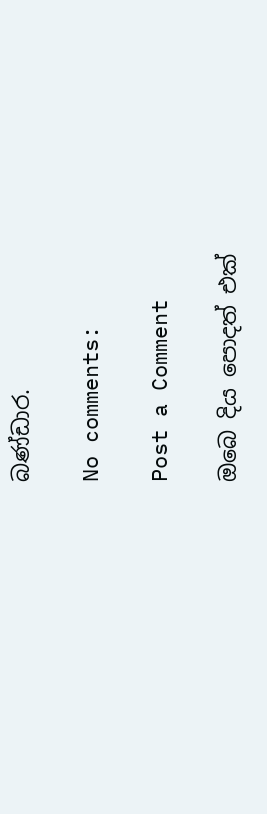බණ්ඩාර.

No comments:

Post a Comment

ඔබෙ දිය පොදත් එක්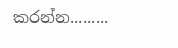කරන්න.........